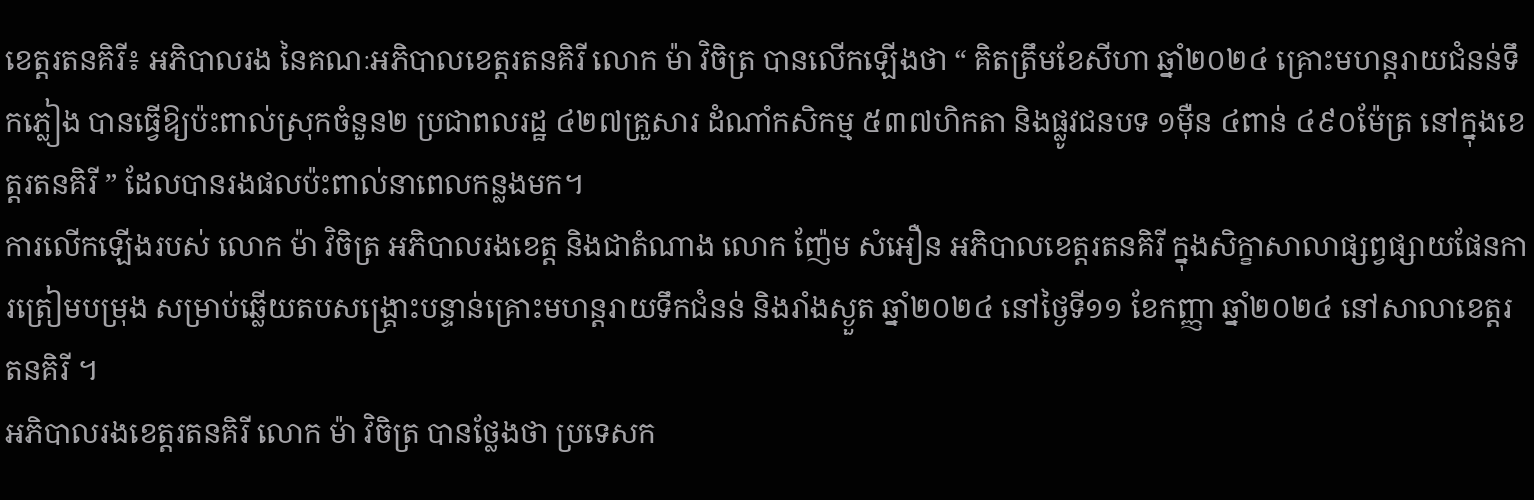ខេត្តរតនគិរី៖ អភិបាលរង នៃគណៈអភិបាលខេត្តរតនគិរី លោក ម៉ា វិចិត្រ បានលើកឡើងថា “ គិតត្រឹមខែសីហា ឆ្នាំ២០២៤ គ្រោះមហន្តរាយជំនន់ទឹកភ្លៀង បានធ្វើឱ្យប៉ះពាល់ស្រុកចំនួន២ ប្រជាពលរដ្ឋ ៤២៧គ្រួសារ ដំណាំកសិកម្ម ៥៣៧ហិកតា និងផ្លូវជនបទ ១ម៉ឺន ៤ពាន់ ៤៩០ម៉ែត្រ នៅក្នុងខេត្តរតនគិរី ” ដែលបានរងផលប៉ះពាល់នាពេលកន្លងមក។
ការលើកឡើងរបស់ លោក ម៉ា វិចិត្រ អភិបាលរងខេត្ត និងជាតំណាង លោក ញ៉ែម សំអឿន អភិបាលខេត្តរតនគិរី ក្នុងសិក្ខាសាលាផ្សព្វផ្សាយផែនការត្រៀមបម្រុង សម្រាប់ឆ្លើយតបសង្គ្រោះបន្ទាន់គ្រោះមហន្តរាយទឹកជំនន់ និងរាំងស្ងួត ឆ្នាំ២០២៤ នៅថ្ងៃទី១១ ខែកញ្ញា ឆ្នាំ២០២៤ នៅសាលាខេត្តរតនគិរី ។
អភិបាលរងខេត្តរតនគិរី លោក ម៉ា វិចិត្រ បានថ្លែងថា ប្រទេសក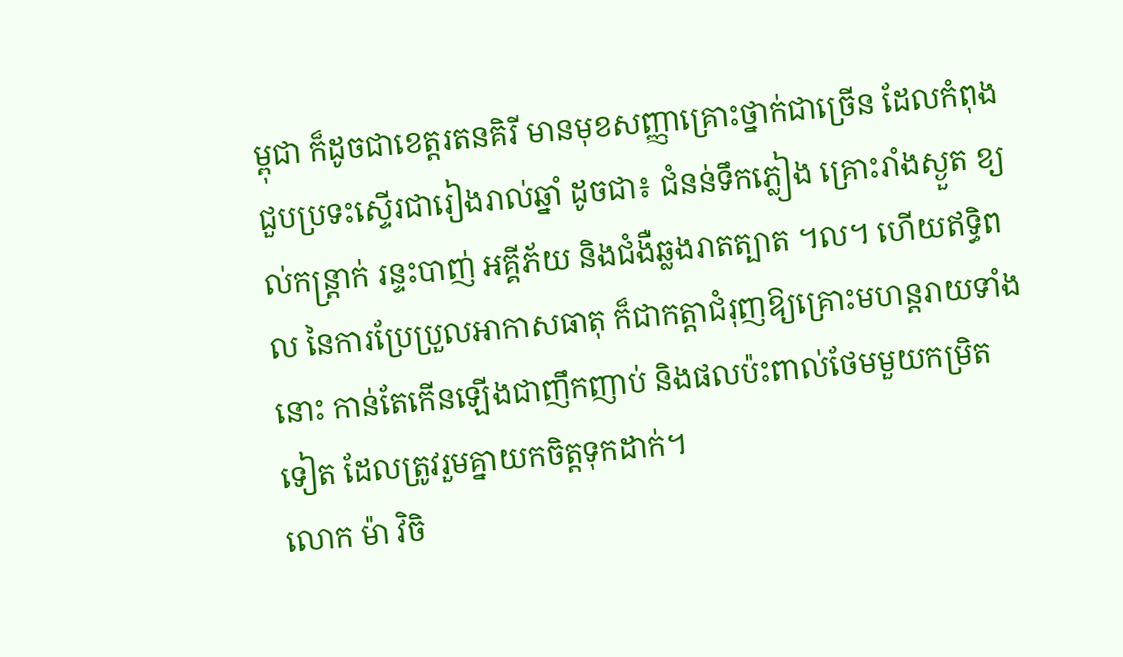ម្ពុជា ក៏ដូចជាខេត្តរតនគិរី មានមុខសញ្ញាគ្រោះថ្នាក់ជាច្រើន ដែលកំពុងជួបប្រទះស្ទើរជារៀងរាល់ឆ្នាំ ដូចជា៖ ជំនន់ទឹកភ្លៀង គ្រោះរាំងស្ងួត ខ្យល់កន្ត្រាក់ រន្ទះបាញ់ អគ្គីភ័យ និងជំងឺឆ្លងរាតត្បាត ។ល។ ហើយឥទ្ធិពល នៃការប្រែប្រួលអាកាសធាតុ ក៏ជាកត្តាជំរុញឱ្យគ្រោះមហន្តរាយទាំងនោះ កាន់តែកើនឡើងជាញឹកញាប់ និងផលប៉ះពាល់ថែមមួយកម្រិតទៀត ដែលត្រូវរួមគ្នាយកចិត្តទុកដាក់។
លោក ម៉ា វិចិ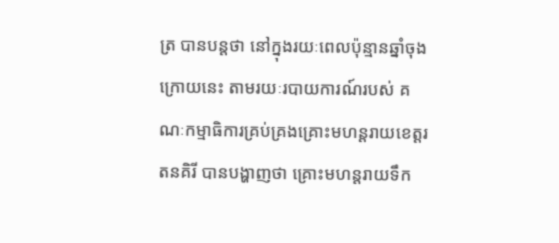ត្រ បានបន្តថា នៅក្នុងរយៈពេលប៉ុន្មានឆ្នាំចុងក្រោយនេះ តាមរយៈរបាយការណ៍របស់ គណៈកម្មាធិការគ្រប់គ្រងគ្រោះមហន្តរាយខេត្តរតនគិរី បានបង្ហាញថា គ្រោះមហន្តរាយទឹក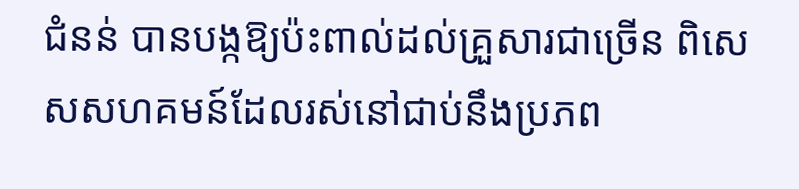ជំនន់ បានបង្កឱ្យប៉ះពាល់ដល់គ្រួសារជាច្រើន ពិសេសសហគមន៍ដែលរស់នៅជាប់នឹងប្រភព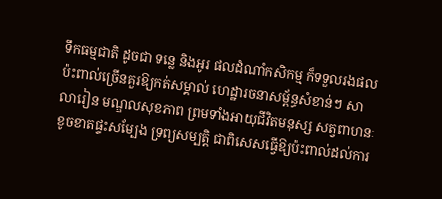ទឹកធម្មជាតិ ដូចជា ទន្លេ និងអូរ ផលដំណាំកសិកម្ម ក៏ទទួលរងផលប៉ះពាល់ច្រើនគួរឱ្យកត់សម្គាល់ ហេដ្ឋារចនាសម្ព័ន្ធសំខាន់ៗ សាលារៀន មណ្ឌលសុខភាព ព្រមទាំងអាយុជីវិតមនុស្ស សត្វពាហនៈ ខូចខាតផ្ទះសម្បែង ទ្រព្យសម្បត្តិ ជាពិសេសធ្វើឱ្យប៉ះពាល់ដល់ការ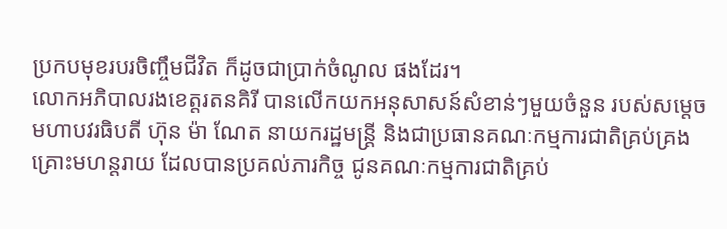ប្រកបមុខរបរចិញ្ចឹមជីវិត ក៏ដូចជាប្រាក់ចំណូល ផងដែរ។
លោកអភិបាលរងខេត្តរតនគិរី បានលើកយកអនុសាសន៍សំខាន់ៗមួយចំនួន របស់សម្តេចមហាបវរធិបតី ហ៊ុន ម៉ា ណែត នាយករដ្ឋមន្ត្រី និងជាប្រធានគណៈកម្មការជាតិគ្រប់គ្រងគ្រោះមហន្តរាយ ដែលបានប្រគល់ភារកិច្ច ជូនគណៈកម្មការជាតិគ្រប់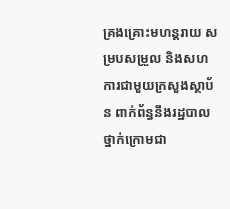គ្រងគ្រោះមហន្តរាយ សម្របសម្រួល និងសហការជាមួយក្រសួងស្ថាប័ន ពាក់ព័ន្ធនឹងរដ្ឋបាលថ្នាក់ក្រោមជា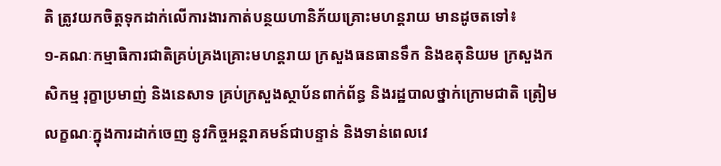តិ ត្រូវយកចិត្តទុកដាក់លើការងារកាត់បន្ថយហានិភ័យគ្រោះមហន្តរាយ មានដូចតទៅ៖
១-គណៈកម្មាធិការជាតិគ្រប់គ្រងគ្រោះមហន្តរាយ ក្រសួងធនធានទឹក និងឧតុនិយម ក្រសួងកសិកម្ម រុក្ខាប្រមាញ់ និងនេសាទ គ្រប់ក្រសួងស្ថាប័នពាក់ព័ន្ធ និងរដ្ឋបាលថ្នាក់ក្រោមជាតិ ត្រៀមលក្ខណៈក្នុងការដាក់ចេញ នូវកិច្ចអន្តរាគមន៍ជាបន្ទាន់ និងទាន់ពេលវេ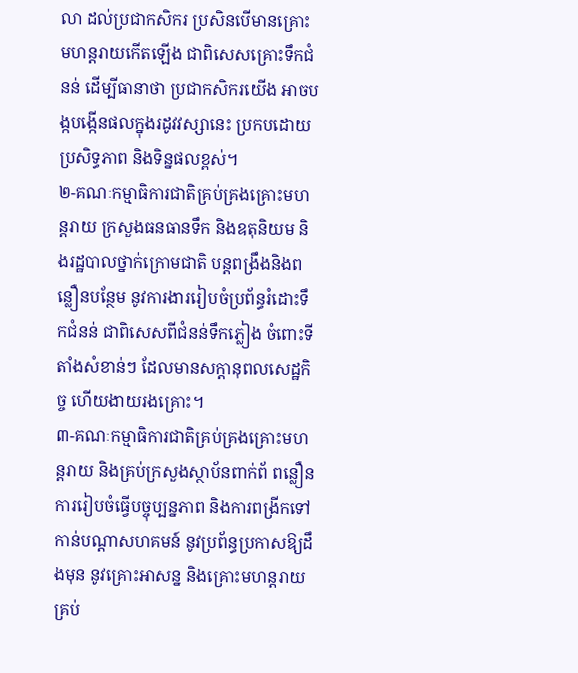លា ដល់ប្រជាកសិករ ប្រសិនបើមានគ្រោះមហន្តរាយកើតឡើង ជាពិសេសគ្រោះទឹកជំនន់ ដើម្បីធានាថា ប្រជាកសិករយើង អាចបង្កបង្កើនផលក្នុងរដូវវស្សានេះ ប្រកបដោយប្រសិទ្ធភាព និងទិន្នផលខ្ពស់។
២-គណៈកម្មាធិការជាតិគ្រប់គ្រងគ្រោះមហន្តរាយ ក្រសួងធនធានទឹក និងឧតុនិយម និងរដ្ឋបាលថ្នាក់ក្រោមជាតិ បន្តពង្រឹងនិងពន្លឿនបន្ថែម នូវការងាររៀបចំប្រព័ន្ធរំដោះទឹកជំនន់ ជាពិសេសពីជំនន់ទឹកភ្លៀង ចំពោះទីតាំងសំខាន់ៗ ដែលមានសក្តានុពលសេដ្ឋកិច្ច ហើយងាយរងគ្រោះ។
៣-គណៈកម្មាធិការជាតិគ្រប់គ្រងគ្រោះមហន្តរាយ និងគ្រប់ក្រសួងស្ថាប័នពាក់ព័ ពន្លឿនការរៀបចំធ្វើបច្ចុប្បន្នភាព និងការពង្រីកទៅកាន់បណ្តាសហគមន៍ នូវប្រព័ន្ធប្រកាសឱ្យដឹងមុន នូវគ្រោះអាសន្ន និងគ្រោះមហន្តរាយគ្រប់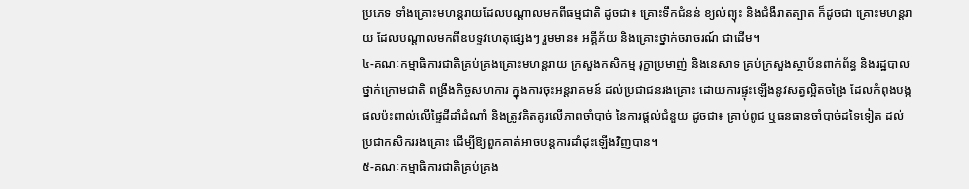ប្រភេទ ទាំងគ្រោះមហន្តរាយដែលបណ្តាលមកពីធម្មជាតិ ដូចជា៖ គ្រោះទឹកជំនន់ ខ្យល់ព្យុះ និងជំងឺរាតត្បាត ក៏ដូចជា គ្រោះមហន្តរាយ ដែលបណ្តាលមកពីឧបទ្ទវហេតុផ្សេងៗ រួមមាន៖ អគ្គីភ័យ និងគ្រោះថ្នាក់ចរាចរណ៍ ជាដើម។
៤-គណៈកម្មាធិការជាតិគ្រប់គ្រងគ្រោះមហន្តរាយ ក្រសួងកសិកម្ម រុក្ខាប្រមាញ់ និងនេសាទ គ្រប់ក្រសួងស្ថាប័នពាក់ព័ន្ធ និងរដ្ឋបាលថ្នាក់ក្រោមជាតិ ពង្រឹងកិច្ចសហការ ក្នុងការចុះអន្តរាគមន៍ ដល់ប្រជាជនរងគ្រោះ ដោយការផ្ទុះឡើងនូវសត្វល្អិតចង្រៃ ដែលកំពុងបង្កផលប៉ះពាល់លើផ្ទៃដីដាំដំណាំ និងត្រូវគិតគូរលើភាពចាំបាច់ នៃការផ្តល់ជំនួយ ដូចជា៖ គ្រាប់ពូជ ឬធនធានចាំបាច់ដទៃទៀត ដល់ប្រជាកសិកររងគ្រោះ ដើម្បីឱ្យពួកគាត់អាចបន្តការដាំដុះឡើងវិញបាន។
៥-គណៈកម្មាធិការជាតិគ្រប់គ្រង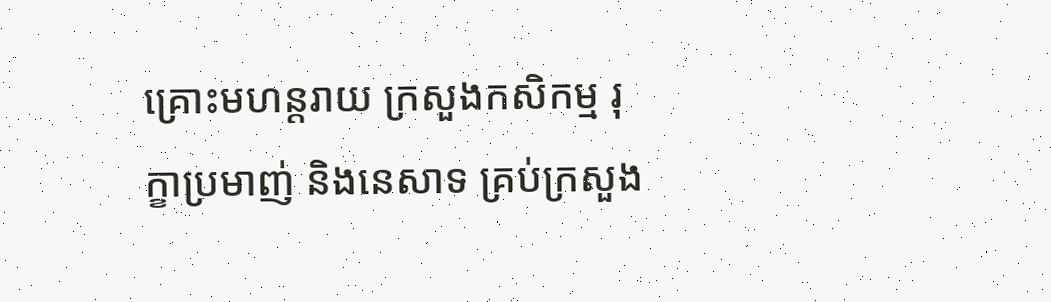គ្រោះមហន្តរាយ ក្រសួងកសិកម្ម រុក្ខាប្រមាញ់ និងនេសាទ គ្រប់ក្រសួង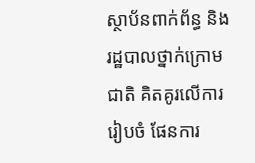ស្ថាប័នពាក់ព័ន្ធ និងរដ្ឋបាលថ្នាក់ក្រោមជាតិ គិតគូរលើការរៀបចំ ផែនការ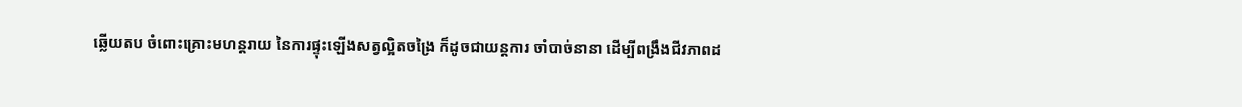ឆ្លើយតប ចំពោះគ្រោះមហន្តរាយ នៃការផ្ទុះឡើងសត្វល្អិតចង្រៃ ក៏ដូចជាយន្តការ ចាំបាច់នានា ដើម្បីពង្រឹងជីវភាពដ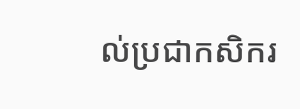ល់ប្រជាកសិករ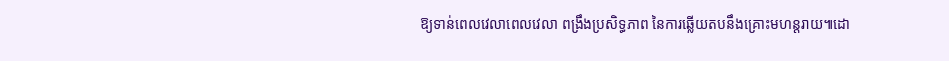ឱ្យទាន់ពេលវេលាពេលវេលា ពង្រឹងប្រសិទ្ធភាព នៃការឆ្លើយតបនឹងគ្រោះមហន្តរាយ៕ដោ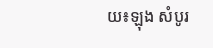យ៖ឡុង សំបូរ